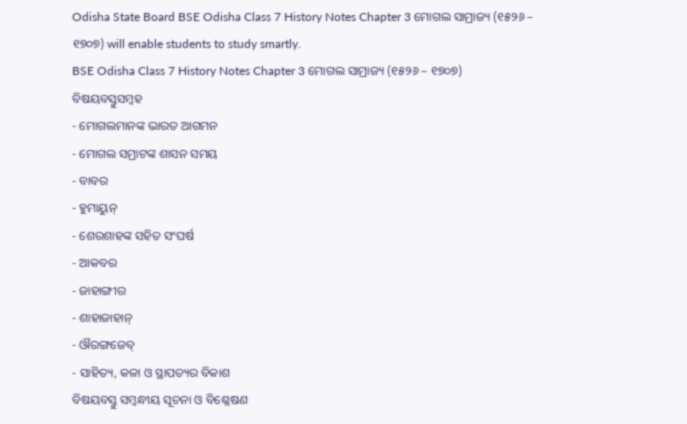Odisha State Board BSE Odisha Class 7 History Notes Chapter 3 ମୋଗଲ ସାମ୍ରାଜ୍ୟ (୧୫୨୬ – ୧୭୦୭) will enable students to study smartly.
BSE Odisha Class 7 History Notes Chapter 3 ମୋଗଲ ସାମ୍ରାଜ୍ୟ (୧୫୨୬ – ୧୭୦୭)
ବିଷୟବସ୍ତୁସମ୍ବହ
- ମୋଗଲମାନଙ୍କ ଭାରତ ଆଗମନ
- ମୋଗଲ ସମ୍ରାଟଙ୍କ ଶାସନ ସମୟ
- ବାବର
- ହୁମାୟୁନ୍
- ଶେରଶାହଙ୍କ ସହିତ ସଂଘର୍ଷ
- ଆକବର
- ଜାହାଙ୍ଗୀର
- ଶାହାଜାହାନ୍
- ଔରଙ୍ଗଜେବ୍
- ସାହିତ୍ୟ, କଳା ଓ ସ୍ଥାପତ୍ୟର ବିକାଶ
ବିଷୟବସ୍ତୁ ସମ୍ବନ୍ଧୀୟ ସୂଚନା ଓ ବିଶ୍ଳେଷଣ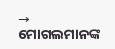→ ମୋଗଲମାନଙ୍କ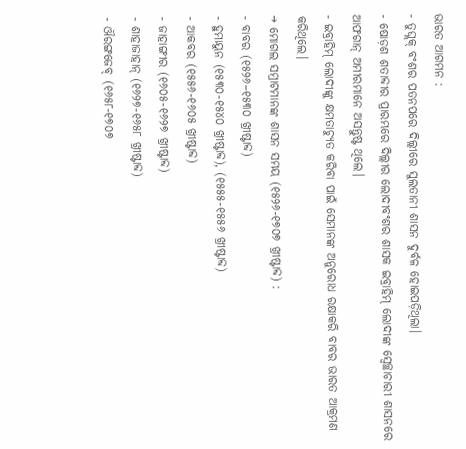ଭାରତ ଆଗମନ :
- ତୁଘ୍ଲକ୍ ବଂଶର ପତନପରେ ଦିଲ୍ଲୀରେ ସୁଲତାନୀ ଶାସନ ଦୁର୍ବଳ ହୋଇପଡ଼ିଥିଲା।
- ଷୋଡ଼ଶ ଶତାବ୍ଦୀର ପ୍ରାରମ୍ଭରେ ଦିଲ୍ଲୀର ଲୋଦୀବଂଶର ଶାସକ ଇବ୍ରାହିମ୍ ଲୋଦୀଙ୍କ ସ୍ବେଚ୍ଛାଚାରୀ ଶାସନରେ ଆଫଗାନ୍ ଅମୀରମାନେ ଅସନ୍ତୁଷ୍ଟ ଥିଲେ।
- ଇବ୍ରାହିମ୍ ଲୋଦୀଙ୍କୁ କ୍ଷମତାଚ୍ୟୁତ କରିବା ପାଇଁ ସେମାନଙ୍କ ଅନୁରୋଧ ରକ୍ଷାକରି ବାବର ଭାରତ ଆକ୍ରମଣ କରିଥିଲେ।
→ ମୋଗଲ ସମ୍ରାଟମାନଙ୍କ ଶାସନ ସମୟ (୧୫୨୬-୧୭୦୭ ଖ୍ରୀଷ୍ଟାବ୍ଦ) :
- ବାବର (୧୫୨୬–୧୫୩୦ ଖ୍ରୀଷ୍ଟାବ୍ଦ)
- ହୁମାୟୁନ (୧୫୩୦-୧୫୪୦ ଖ୍ରୀଷ୍ଟାବ୍ଦ), (୧୫୫୫-୧୫୫୬ ଖ୍ରୀଷ୍ଟାବ୍ଦ)
- ଆକବର (୧୫୫୬-୧୬୦୫ ଖ୍ରୀଷ୍ଟାବ୍ଦ)
- ଜାହାଙ୍ଗୀର (୧୬୦୫-୧୬୨୭ ଖ୍ରୀଷ୍ଟାବ୍ଦ)
- ଶାହାଜାହାନ୍ (୧୬୨୭-୧୬୫୮ ଖ୍ରୀଷ୍ଟାବ୍ଦ)
- ଔରଙ୍ଗଜେବ୍ (୧୬୫୮-୧୭୦୭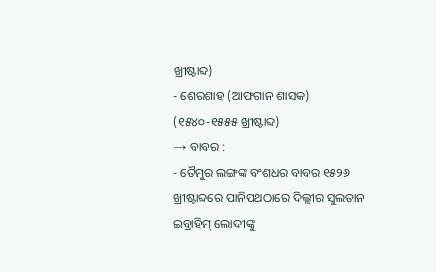ଖ୍ରୀଷ୍ଟାବ୍ଦ)
- ଶେରଶାହ (ଆଫଗାନ ଶାସକ) (୧୫୪୦-୧୫୫୫ ଖ୍ରୀଷ୍ଟାବ୍ଦ)
→ ବାବର :
- ତୈମୁର ଲଙ୍ଗଙ୍କ ବଂଶଧର ବାବର ୧୫୨୬ ଖ୍ରୀଷ୍ଟାବ୍ଦରେ ପାନିପଥଠାରେ ଦିଲ୍ଲୀର ସୁଲତାନ ଇବ୍ରାହିମ୍ ଲୋଦୀଙ୍କୁ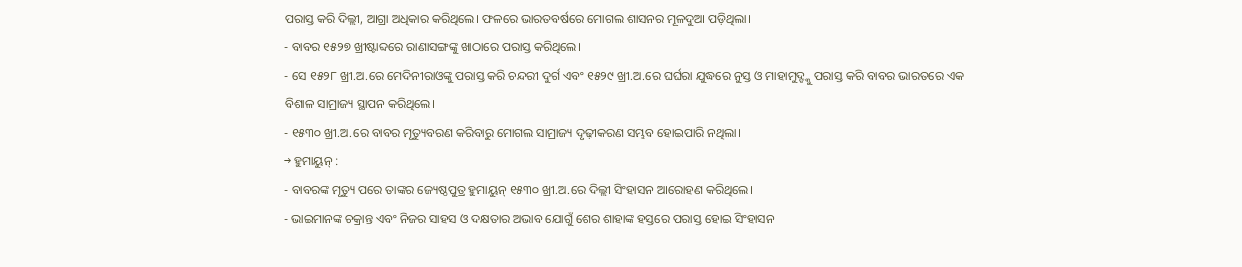ପରାସ୍ତ କରି ଦିଲ୍ଲୀ, ଆଗ୍ରା ଅଧିକାର କରିଥିଲେ। ଫଳରେ ଭାରତବର୍ଷରେ ମୋଗଲ ଶାସନର ମୂଳଦୁଆ ପଡ଼ିଥିଲା।
- ବାବର ୧୫୨୭ ଖ୍ରୀଷ୍ଟାବ୍ଦରେ ରାଣାସଙ୍ଗଙ୍କୁ ଖାଠାରେ ପରାସ୍ତ କରିଥିଲେ।
- ସେ ୧୫୨୮ ଖ୍ରୀ.ଅ.ରେ ମେଦିନୀରାଓଙ୍କୁ ପରାସ୍ତ କରି ଚନ୍ଦରୀ ଦୁର୍ଗ ଏବଂ ୧୫୨୯ ଖ୍ରୀ.ଅ.ରେ ଘର୍ଘରା ଯୁଦ୍ଧରେ ନୁସ୍ତ ଓ ମାହାମୁଦ୍ଙ୍କୁ ପରାସ୍ତ କରି ବାବର ଭାରତରେ ଏକ ବିଶାଳ ସାମ୍ରାଜ୍ୟ ସ୍ଥାପନ କରିଥିଲେ।
- ୧୫୩୦ ଖ୍ରୀ.ଅ.ରେ ବାବର ମୃତ୍ୟୁବରଣ କରିବାରୁ ମୋଗଲ ସାମ୍ରାଜ୍ୟ ଦୃଢ଼ୀକରଣ ସମ୍ଭବ ହୋଇପାରି ନଥିଲା।
→ ହୁମାୟୁନ୍ :
- ବାବରଙ୍କ ମୃତ୍ୟୁ ପରେ ତାଙ୍କର ଜ୍ୟେଷ୍ଠପୁତ୍ର ହୁମାୟୁନ୍ ୧୫୩୦ ଖ୍ରୀ.ଅ.ରେ ଦିଲ୍ଲୀ ସିଂହାସନ ଆରୋହଣ କରିଥିଲେ।
- ଭାଇମାନଙ୍କ ଚକ୍ରାନ୍ତ ଏବଂ ନିଜର ସାହସ ଓ ଦକ୍ଷତାର ଅଭାବ ଯୋଗୁଁ ଶେର ଶାହାଙ୍କ ହସ୍ତରେ ପରାସ୍ତ ହୋଇ ସିଂହାସନ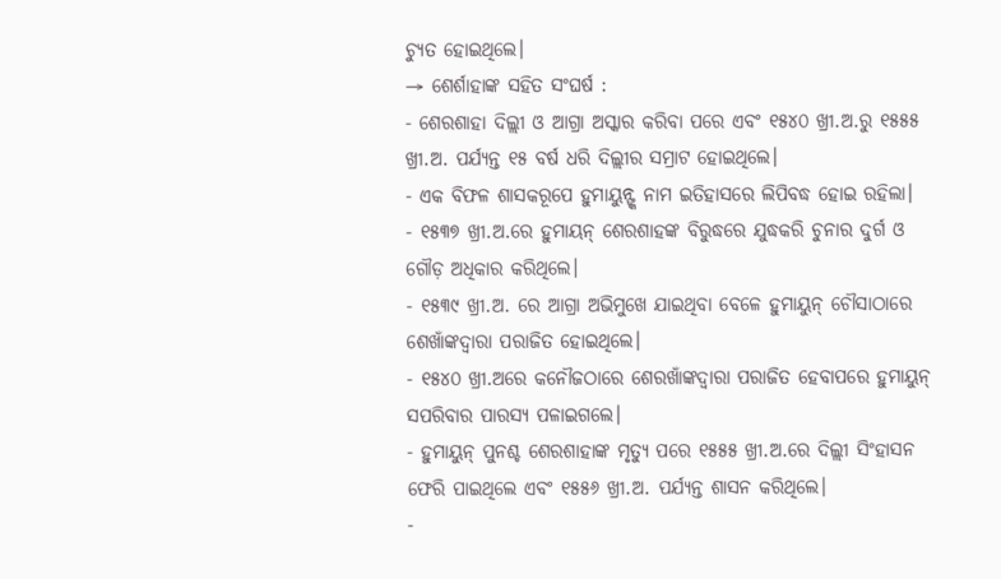ଚ୍ୟୁତ ହୋଇଥିଲେ।
→ ଶେର୍ଶାହାଙ୍କ ସହିତ ସଂଘର୍ଷ :
- ଶେରଶାହା ଦିଲ୍ଲୀ ଓ ଆଗ୍ରା ଅସ୍କାର କରିବା ପରେ ଏବଂ ୧୫୪୦ ଖ୍ରୀ.ଅ.ରୁ ୧୫୫୫ ଖ୍ରୀ.ଅ. ପର୍ଯ୍ୟନ୍ତ ୧୫ ବର୍ଷ ଧରି ଦିଲ୍ଲୀର ସମ୍ରାଟ ହୋଇଥିଲେ।
- ଏକ ବିଫଳ ଶାସକରୂପେ ହୁମାୟୁନ୍ଙ୍କ ନାମ ଇତିହାସରେ ଲିପିବଦ୍ଧ ହୋଇ ରହିଲା।
- ୧୫୩୭ ଖ୍ରୀ.ଅ.ରେ ହୁମାୟନ୍ ଶେରଶାହଙ୍କ ବିରୁଦ୍ଧରେ ଯୁଦ୍ଧକରି ଚୁନାର ଦୁର୍ଗ ଓ ଗୌଡ଼ ଅଧିକାର କରିଥିଲେ।
- ୧୫୩୯ ଖ୍ରୀ.ଅ. ରେ ଆଗ୍ରା ଅଭିମୁଖେ ଯାଇଥିବା ବେଳେ ହୁମାୟୁନ୍ ଚୌସାଠାରେ ଶେଖାଁଙ୍କଦ୍ଵାରା ପରାଜିତ ହୋଇଥିଲେ।
- ୧୫୪୦ ଖ୍ରୀ.ଅରେ କନୌଜଠାରେ ଶେରଖାଁଙ୍କଦ୍ଵାରା ପରାଜିତ ହେବାପରେ ହୁମାୟୁନ୍ ସପରିବାର ପାରସ୍ୟ ପଳାଇଗଲେ।
- ହୁମାୟୁନ୍ ପୁନଶ୍ଚ ଶେରଶାହାଙ୍କ ମୃତ୍ୟୁ ପରେ ୧୫୫୫ ଖ୍ରୀ.ଅ.ରେ ଦିଲ୍ଲୀ ସିଂହାସନ ଫେରି ପାଇଥିଲେ ଏବଂ ୧୫୫୬ ଖ୍ରୀ.ଅ. ପର୍ଯ୍ୟନ୍ତ ଶାସନ କରିଥିଲେ।
-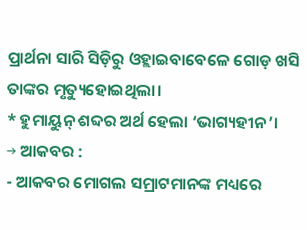ପ୍ରାର୍ଥନା ସାରି ସିଡ଼ିରୁ ଓହ୍ଲାଇବାବେଳେ ଗୋଡ଼ ଖସି ତାଙ୍କର ମୃତ୍ୟୁହୋଇଥିଲା।
* ହୁମାୟୁନ୍ ଶବ୍ଦର ଅର୍ଥ ହେଲା ‘ଭାଗ୍ୟହୀନ’।
→ ଆକବର :
- ଆକବର ମୋଗଲ ସମ୍ରାଟମାନଙ୍କ ମଧ୍ୟରେ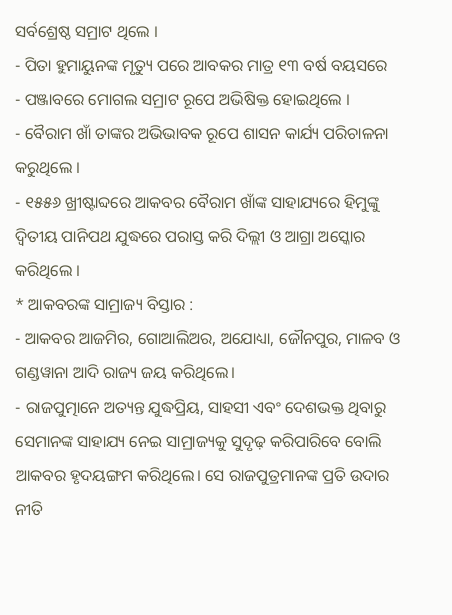ସର୍ବଶ୍ରେଷ୍ଠ ସମ୍ରାଟ ଥିଲେ ।
- ପିତା ହୁମାୟୁନଙ୍କ ମୃତ୍ୟୁ ପରେ ଆବକର ମାତ୍ର ୧୩ ବର୍ଷ ବୟସରେ
- ପଞ୍ଜାବରେ ମୋଗଲ ସମ୍ରାଟ ରୂପେ ଅଭିଷିକ୍ତ ହୋଇଥିଲେ ।
- ବୈରାମ ଖାଁ ତାଙ୍କର ଅଭିଭାବକ ରୂପେ ଶାସନ କାର୍ଯ୍ୟ ପରିଚାଳନା କରୁଥିଲେ ।
- ୧୫୫୬ ଖ୍ରୀଷ୍ଟାବ୍ଦରେ ଆକବର ବୈରାମ ଖାଁଙ୍କ ସାହାଯ୍ୟରେ ହିମୁଙ୍କୁ ଦ୍ବିତୀୟ ପାନିପଥ ଯୁଦ୍ଧରେ ପରାସ୍ତ କରି ଦିଲ୍ଲୀ ଓ ଆଗ୍ରା ଅସ୍କୋର କରିଥିଲେ ।
* ଆକବରଙ୍କ ସାମ୍ରାଜ୍ୟ ବିସ୍ତାର :
- ଆକବର ଆଜମିର, ଗୋଆଲିଅର, ଅଯୋଧ୍ୟା, ଜୌନପୁର, ମାଳବ ଓ ଗଣ୍ଡୱାନା ଆଦି ରାଜ୍ୟ ଜୟ କରିଥିଲେ।
- ରାଜପୁତ୍ମାନେ ଅତ୍ୟନ୍ତ ଯୁଦ୍ଧପ୍ରିୟ, ସାହସୀ ଏବଂ ଦେଶଭକ୍ତ ଥିବାରୁ ସେମାନଙ୍କ ସାହାଯ୍ୟ ନେଇ ସାମ୍ରାଜ୍ୟକୁ ସୁଦୃଢ଼ କରିପାରିବେ ବୋଲି ଆକବର ହୃଦୟଙ୍ଗମ କରିଥିଲେ। ସେ ରାଜପୁତ୍ରମାନଙ୍କ ପ୍ରତି ଉଦାର ନୀତି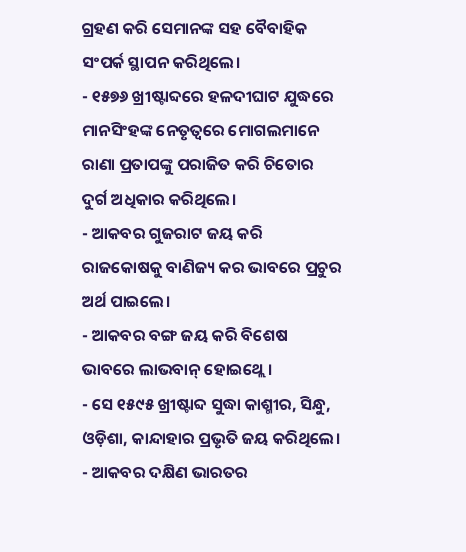ଗ୍ରହଣ କରି ସେମାନଙ୍କ ସହ ବୈବାହିକ ସଂପର୍କ ସ୍ଥାପନ କରିଥିଲେ।
- ୧୫୭୬ ଖ୍ରୀଷ୍ଟାବ୍ଦରେ ହଳଦୀଘାଟ ଯୁଦ୍ଧରେ ମାନସିଂହଙ୍କ ନେତୃତ୍ବରେ ମୋଗଲମାନେ ରାଣା ପ୍ରତାପଙ୍କୁ ପରାଜିତ କରି ଚିତୋର ଦୁର୍ଗ ଅଧିକାର କରିଥିଲେ।
- ଆକବର ଗୁଜରାଟ ଜୟ କରି ରାଜକୋଷକୁ ବାଣିଜ୍ୟ କର ଭାବରେ ପ୍ରଚୁର ଅର୍ଥ ପାଇଲେ।
- ଆକବର ବଙ୍ଗ ଜୟ କରି ବିଶେଷ ଭାବରେ ଲାଭବାନ୍ ହୋଇଥ୍ଲେ।
- ସେ ୧୫୯୫ ଖ୍ରୀଷ୍ଟାବ୍ଦ ସୁଦ୍ଧା କାଶ୍ମୀର, ସିନ୍ଧୁ, ଓଡ଼ିଶା, କାନ୍ଦାହାର ପ୍ରଭୃତି ଜୟ କରିଥିଲେ।
- ଆକବର ଦକ୍ଷିଣ ଭାରତର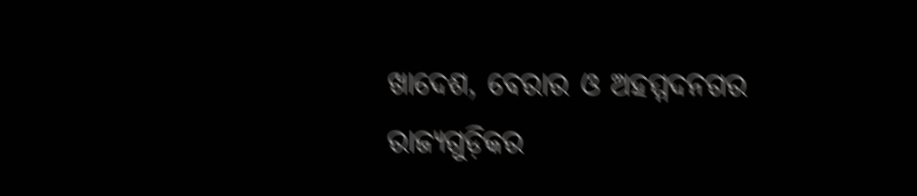ଖାଦେଶ, ବେରାର ଓ ଅହମ୍ମଦନଗର ରାଜ୍ୟଗୁଡ଼ିକର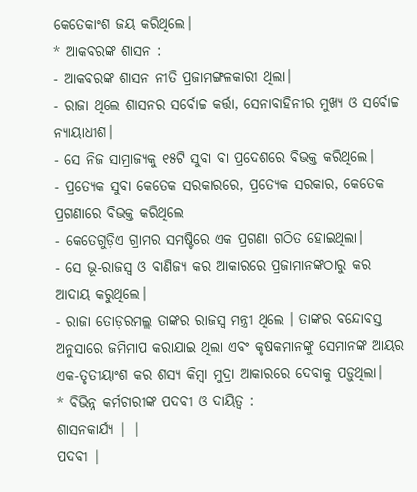କେତେକାଂଶ ଜୟ କରିଥିଲେ।
* ଆକବରଙ୍କ ଶାସନ :
- ଆକବରଙ୍କ ଶାସନ ନୀତି ପ୍ରଜାମଙ୍ଗଳକାରୀ ଥିଲା।
- ରାଜା ଥିଲେ ଶାସନର ସର୍ବୋଚ୍ଚ କର୍ତ୍ତା, ସେନାବାହିନୀର ମୁଖ୍ୟ ଓ ସର୍ବୋଚ୍ଚ ନ୍ୟାୟାଧୀଶ।
- ସେ ନିଜ ସାମ୍ରାଜ୍ୟକୁ ୧୫ଟି ସୁବା ବା ପ୍ରଦେଶରେ ବିଭକ୍ତ କରିଥିଲେ।
- ପ୍ରତ୍ୟେକ ସୁବା କେତେକ ସରକାରରେ, ପ୍ରତ୍ୟେକ ସରକାର, କେତେକ ପ୍ରଗଣାରେ ବିଭକ୍ତ କରିଥିଲେ
- କେତେଗୁଡ଼ିଏ ଗ୍ରାମର ସମଷ୍ଟିରେ ଏକ ପ୍ରଗଣା ଗଠିତ ହୋଇଥିଲା।
- ସେ ଭୂ-ରାଜସ୍ୱ ଓ ବାଣିଜ୍ୟ କର ଆକାରରେ ପ୍ରଜାମାନଙ୍କଠାରୁ କର ଆଦାୟ କରୁଥିଲେ।
- ରାଜା ତୋଡ଼ରମଲ୍ଲ ତାଙ୍କର ରାଜସ୍ୱ ମନ୍ତ୍ରୀ ଥିଲେ । ତାଙ୍କର ବନ୍ଦୋବସ୍ତ ଅନୁସାରେ ଜମିମାପ କରାଯାଇ ଥିଲା ଏବଂ କୃଷକମାନଙ୍କୁ ସେମାନଙ୍କ ଆୟର ଏକ-ତୃତୀୟାଂଶ କର ଶସ୍ୟ କିମ୍ବା ମୁଦ୍ରା ଆକାରରେ ଦେବାକୁ ପଡ଼ୁଥିଲା।
* ବିଭିନ୍ନ କର୍ମଚାରୀଙ୍କ ପଦବୀ ଓ ଦାୟିତ୍ବ :
ଶାସନକାର୍ଯ୍ୟ | |
ପଦବୀ |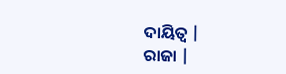ଦାୟିତ୍ବ |
ରାଜା |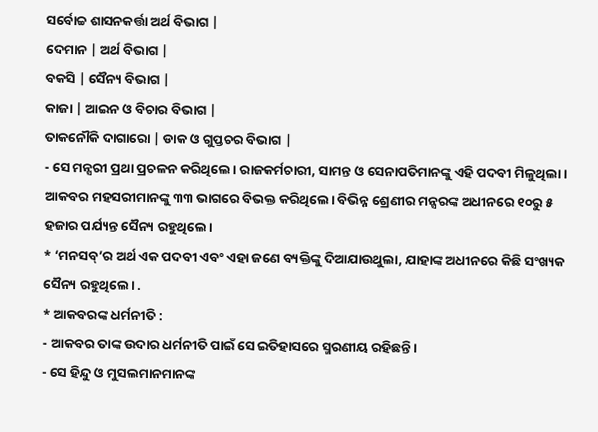ସର୍ବୋଚ୍ଚ ଶାସନକର୍ତ୍ତା ଅର୍ଥ ବିଭାଗ |
ଦେମାନ | ଅର୍ଥ ବିଭାଗ |
ବକସି | ସୈନ୍ୟ ବିଭାଗ |
କାଜା | ଆଇନ ଓ ବିଚାର ବିଭାଗ |
ତାକନୌକି ଦାଗାରୋ | ଡାକ ଓ ଗୁପ୍ତଚର ବିଭାଗ |
- ସେ ମନ୍ସରୀ ପ୍ରଥା ପ୍ରଚଳନ କରିଥିଲେ। ରାଜକର୍ମଚାରୀ, ସାମନ୍ତ ଓ ସେନାପତିମାନଙ୍କୁ ଏହି ପଦବୀ ମିଳୁଥିଲା। ଆକବର ମହସରୀମାନଙ୍କୁ ୩୩ ଭାଗରେ ବିଭକ୍ତ କରିଥିଲେ। ବିଭିନ୍ନ ଶ୍ରେଣୀର ମନ୍ସରଙ୍କ ଅଧୀନରେ ୧୦ରୁ ୫ ହଜାର ପର୍ଯ୍ୟନ୍ତ ସୈନ୍ୟ ରହୁଥିଲେ।
* ‘ମନସବ୍’ର ଅର୍ଥ ଏକ ପଦବୀ ଏବଂ ଏହା ଜଣେ ବ୍ୟକ୍ତିଙ୍କୁ ଦିଆଯାଉଥୁଲା, ଯାହାଙ୍କ ଅଧୀନରେ କିଛି ସଂଖ୍ୟକ ସୈନ୍ୟ ରହୁଥିଲେ। .
* ଆକବରଙ୍କ ଧର୍ମନୀତି :
- ଆକବର ତାଙ୍କ ଉଦାର ଧର୍ମନୀତି ପାଇଁ ସେ ଇତିହାସରେ ସ୍ମରଣୀୟ ରହିଛନ୍ତି।
- ସେ ହିନ୍ଦୁ ଓ ମୁସଲମାନମାନଙ୍କ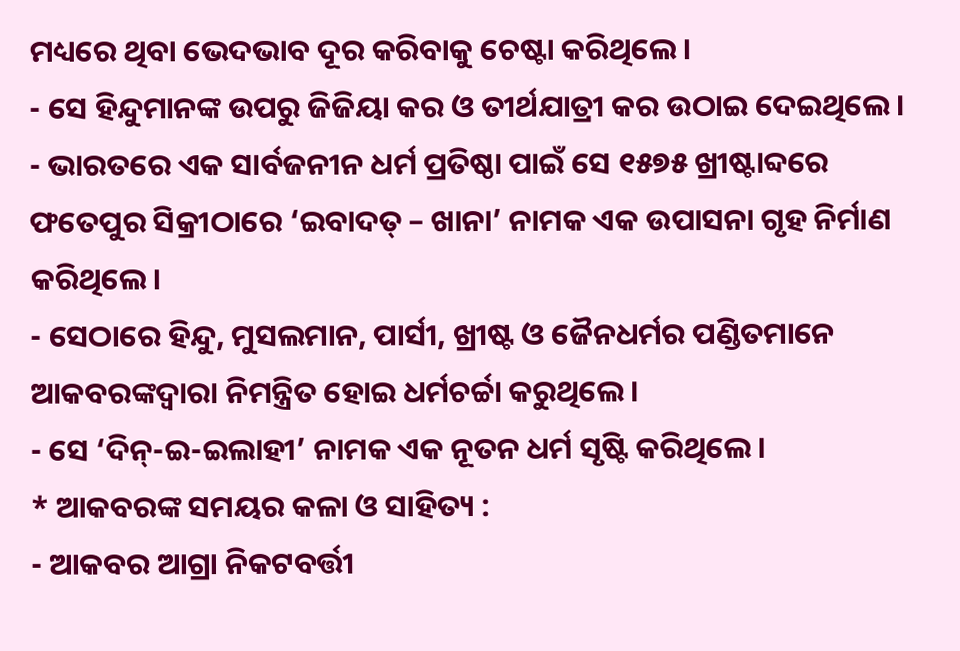ମଧ୍ୟରେ ଥିବା ଭେଦଭାବ ଦୂର କରିବାକୁ ଚେଷ୍ଟା କରିଥିଲେ।
- ସେ ହିନ୍ଦୁମାନଙ୍କ ଉପରୁ ଜିଜିୟା କର ଓ ତୀର୍ଥଯାତ୍ରୀ କର ଉଠାଇ ଦେଇଥିଲେ।
- ଭାରତରେ ଏକ ସାର୍ବଜନୀନ ଧର୍ମ ପ୍ରତିଷ୍ଠା ପାଇଁ ସେ ୧୫୭୫ ଖ୍ରୀଷ୍ଟାବ୍ଦରେ ଫତେପୁର ସିକ୍ରୀଠାରେ ‘ଇବାଦତ୍ – ଖାନା’ ନାମକ ଏକ ଉପାସନା ଗୃହ ନିର୍ମାଣ କରିଥିଲେ।
- ସେଠାରେ ହିନ୍ଦୁ, ମୁସଲମାନ, ପାର୍ସୀ, ଖ୍ରୀଷ୍ଟ ଓ ଜୈନଧର୍ମର ପଣ୍ଡିତମାନେ ଆକବରଙ୍କଦ୍ୱାରା ନିମନ୍ତ୍ରିତ ହୋଇ ଧର୍ମଚର୍ଚ୍ଚା କରୁଥିଲେ।
- ସେ ‘ଦିନ୍-ଇ-ଇଲାହୀ’ ନାମକ ଏକ ନୂତନ ଧର୍ମ ସୃଷ୍ଟି କରିଥିଲେ।
* ଆକବରଙ୍କ ସମୟର କଳା ଓ ସାହିତ୍ୟ :
- ଆକବର ଆଗ୍ରା ନିକଟବର୍ତ୍ତୀ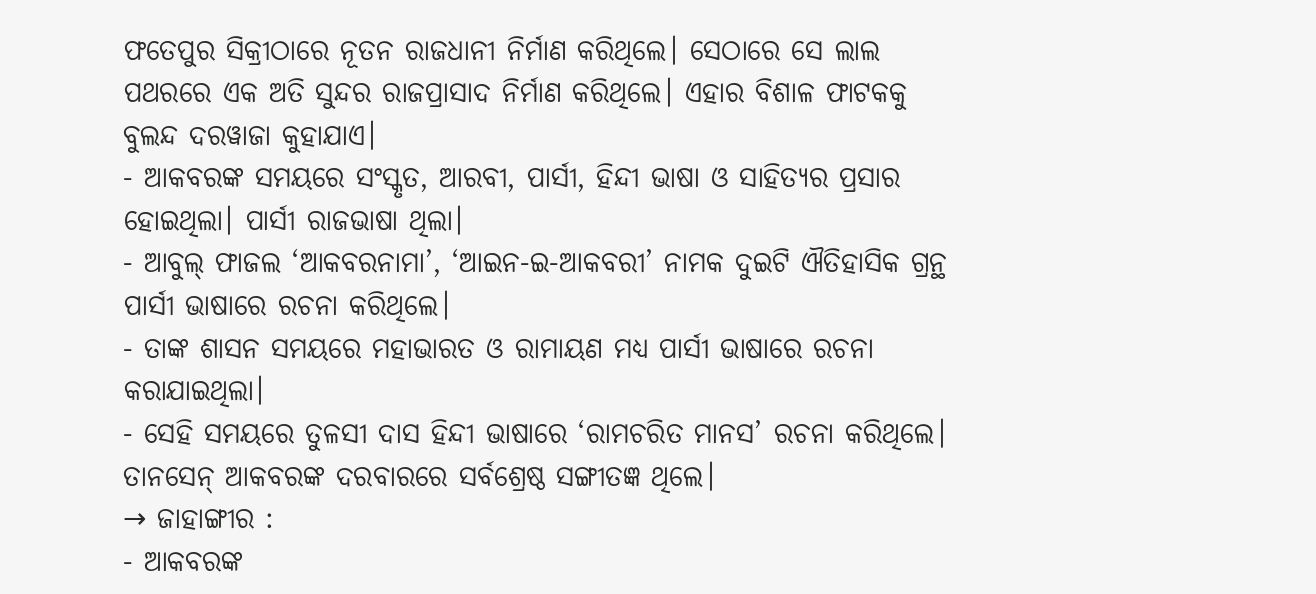ଫତେପୁର ସିକ୍ରୀଠାରେ ନୂତନ ରାଜଧାନୀ ନିର୍ମାଣ କରିଥିଲେ। ସେଠାରେ ସେ ଲାଲ ପଥରରେ ଏକ ଅତି ସୁନ୍ଦର ରାଜପ୍ରାସାଦ ନିର୍ମାଣ କରିଥିଲେ। ଏହାର ବିଶାଳ ଫାଟକକୁ ବୁଲନ୍ଦ ଦରୱାଜା କୁହାଯାଏ।
- ଆକବରଙ୍କ ସମୟରେ ସଂସ୍କୃତ, ଆରବୀ, ପାର୍ସୀ, ହିନ୍ଦୀ ଭାଷା ଓ ସାହିତ୍ୟର ପ୍ରସାର ହୋଇଥିଲା। ପାର୍ସୀ ରାଜଭାଷା ଥିଲା।
- ଆବୁଲ୍ ଫାଜଲ ‘ଆକବରନାମା’, ‘ଆଇନ-ଇ-ଆକବରୀ’ ନାମକ ଦୁଇଟି ଐତିହାସିକ ଗ୍ରନ୍ଥ ପାର୍ସୀ ଭାଷାରେ ରଚନା କରିଥିଲେ।
- ତାଙ୍କ ଶାସନ ସମୟରେ ମହାଭାରତ ଓ ରାମାୟଣ ମଧ୍ଯ ପାର୍ସୀ ଭାଷାରେ ରଚନା କରାଯାଇଥିଲା।
- ସେହି ସମୟରେ ତୁଳସୀ ଦାସ ହିନ୍ଦୀ ଭାଷାରେ ‘ରାମଚରିତ ମାନସ’ ରଚନା କରିଥିଲେ। ତାନସେନ୍ ଆକବରଙ୍କ ଦରବାରରେ ସର୍ବଶ୍ରେଷ୍ଠ ସଙ୍ଗୀତଜ୍ଞ ଥିଲେ।
→ ଜାହାଙ୍ଗୀର :
- ଆକବରଙ୍କ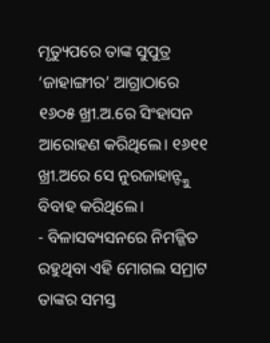ମୃତ୍ୟୁପରେ ତାଙ୍କ ସୁପୁତ୍ର ‘ଜାହାଙ୍ଗୀର’ ଆଗ୍ରାଠାରେ ୧୬୦୫ ଖ୍ରୀ.ଅ.ରେ ସିଂହାସନ ଆରୋହଣ କରିଥିଲେ। ୧୬୧୧ ଖ୍ରୀ.ଅରେ ସେ ନୁରଜାହାନ୍ଙ୍କୁ ବିବାହ କରିଥିଲେ।
- ବିଳାସବ୍ୟସନରେ ନିମଜ୍ଜିତ ରହୁଥିବା ଏହି ମୋଗଲ ସମ୍ରାଟ ତାଙ୍କର ସମସ୍ତ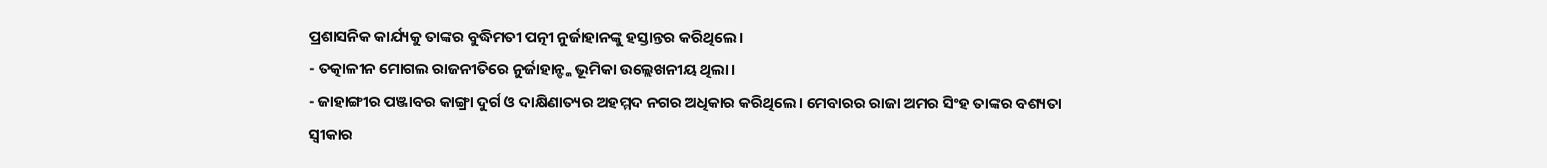ପ୍ରଶାସନିକ କାର୍ଯ୍ୟକୁ ତାଙ୍କର ବୁଦ୍ଧିମତୀ ପତ୍ନୀ ନୁର୍ଜାହାନଙ୍କୁ ହସ୍ତାନ୍ତର କରିଥିଲେ।
- ତତ୍କାଳୀନ ମୋଗଲ ରାଜନୀତିରେ ନୁର୍ଜାହାନ୍ଙ୍କ ଭୂମିକା ଉଲ୍ଲେଖନୀୟ ଥିଲା।
- ଜାହାଙ୍ଗୀର ପଞ୍ଜାବର କାଙ୍ଗ୍ରା ଦୁର୍ଗ ଓ ଦାକ୍ଷିଣାତ୍ୟର ଅହମ୍ମଦ ନଗର ଅଧିକାର କରିଥିଲେ। ମେବାରର ରାଜା ଅମର ସିଂହ ତାଙ୍କର ବଶ୍ୟତା ସ୍ବୀକାର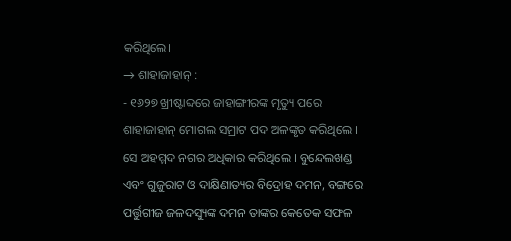କରିଥିଲେ।
→ ଶାହାଜାହାନ୍ :
- ୧୬୨୭ ଖ୍ରୀଷ୍ଟାବ୍ଦରେ ଜାହାଙ୍ଗୀରଙ୍କ ମୃତ୍ୟୁ ପରେ ଶାହାଜାହାନ୍ ମୋଗଲ ସମ୍ରାଟ ପଦ ଅଳଙ୍କୃତ କରିଥିଲେ । ସେ ଅହମ୍ମଦ ନଗର ଅଧିକାର କରିଥିଲେ । ବୁନ୍ଦେଲଖଣ୍ଡ ଏବଂ ଗୁଜୁରାଟ ଓ ଦାକ୍ଷିଣାତ୍ୟର ବିଦ୍ରୋହ ଦମନ, ବଙ୍ଗରେ ପର୍ତ୍ତୁଗୀଜ ଜଳଦସ୍ୟୁଙ୍କ ଦମନ ତାଙ୍କର କେତେକ ସଫଳ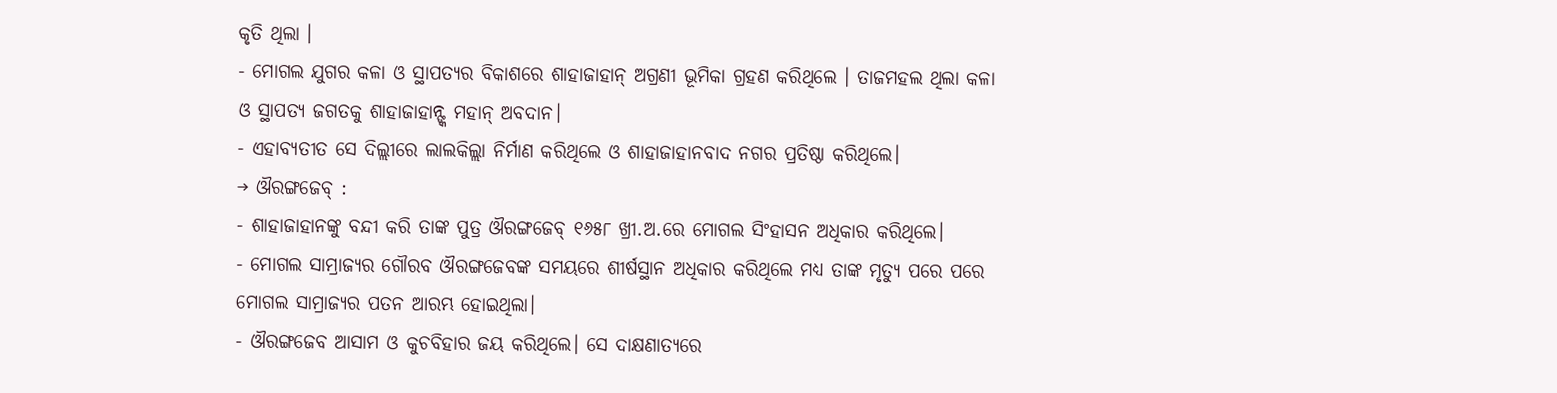କୃତି ଥିଲା ।
- ମୋଗଲ ଯୁଗର କଳା ଓ ସ୍ଥାପତ୍ୟର ବିକାଶରେ ଶାହାଜାହାନ୍ ଅଗ୍ରଣୀ ଭୂମିକା ଗ୍ରହଣ କରିଥିଲେ । ତାଜମହଲ ଥିଲା କଳା ଓ ସ୍ଥାପତ୍ୟ ଜଗତକୁ ଶାହାଜାହାନ୍ଙ୍କ ମହାନ୍ ଅବଦାନ।
- ଏହାବ୍ୟତୀତ ସେ ଦିଲ୍ଲୀରେ ଲାଲକିଲ୍ଲା ନିର୍ମାଣ କରିଥିଲେ ଓ ଶାହାଜାହାନବାଦ ନଗର ପ୍ରତିଷ୍ଠା କରିଥିଲେ।
→ ଔରଙ୍ଗଜେବ୍ :
- ଶାହାଜାହାନଙ୍କୁ ବନ୍ଦୀ କରି ତାଙ୍କ ପୁତ୍ର ଔରଙ୍ଗଜେବ୍ ୧୬୫୮ ଖ୍ରୀ.ଅ.ରେ ମୋଗଲ ସିଂହାସନ ଅଧିକାର କରିଥିଲେ।
- ମୋଗଲ ସାମ୍ରାଜ୍ୟର ଗୌରବ ଔରଙ୍ଗଜେବଙ୍କ ସମୟରେ ଶୀର୍ଷସ୍ଥାନ ଅଧିକାର କରିଥିଲେ ମଧ୍ୟ ତାଙ୍କ ମୃତ୍ୟୁ ପରେ ପରେ ମୋଗଲ ସାମ୍ରାଜ୍ୟର ପତନ ଆରମ୍ଭ ହୋଇଥିଲା।
- ଔରଙ୍ଗଜେବ ଆସାମ ଓ କୁଚବିହାର ଜୟ କରିଥିଲେ। ସେ ଦାକ୍ଷଣାତ୍ୟରେ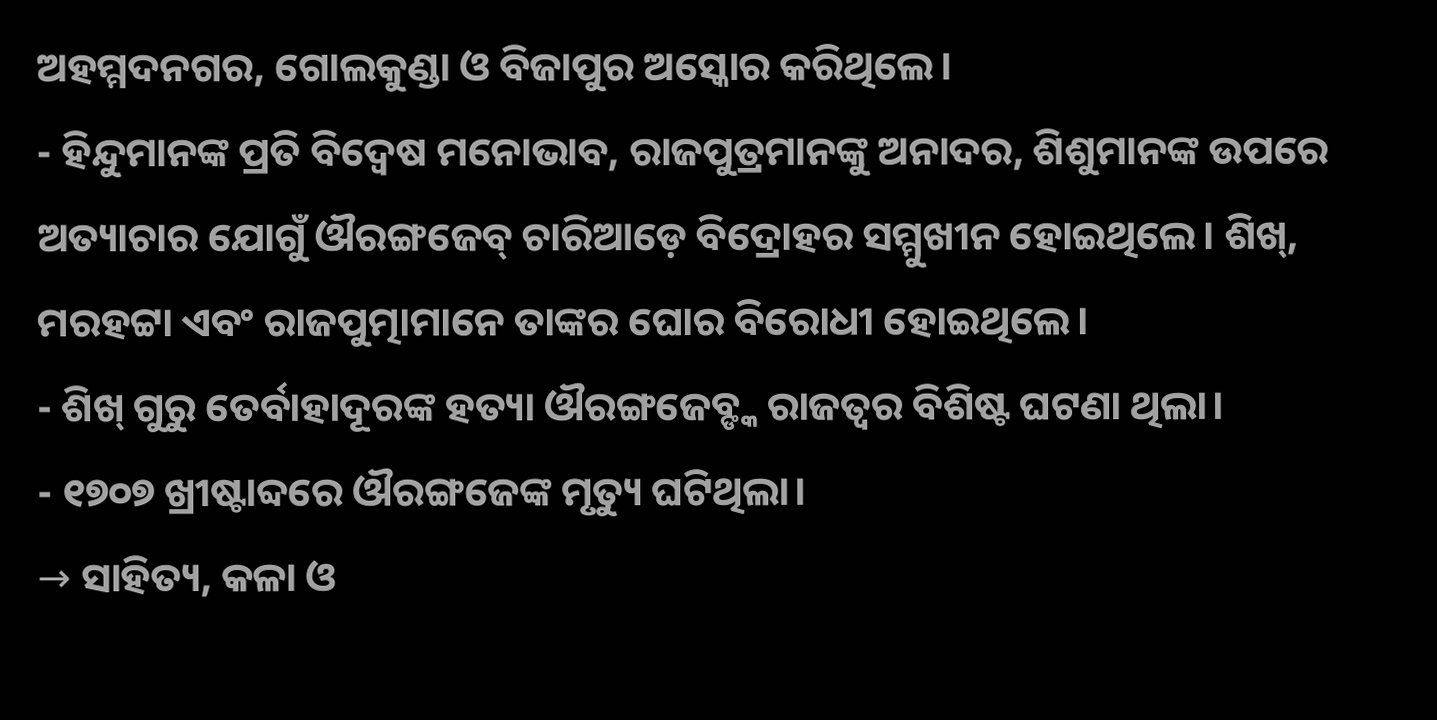ଅହମ୍ମଦନଗର, ଗୋଲକୁଣ୍ଡା ଓ ବିଜାପୁର ଅସ୍କୋର କରିଥିଲେ।
- ହିନ୍ଦୁମାନଙ୍କ ପ୍ରତି ବିଦ୍ବେଷ ମନୋଭାବ, ରାଜପୁତ୍ରମାନଙ୍କୁ ଅନାଦର, ଶିଶୁମାନଙ୍କ ଉପରେ ଅତ୍ୟାଚାର ଯୋଗୁଁ ଔରଙ୍ଗଜେବ୍ ଚାରିଆଡ଼େ ବିଦ୍ରୋହର ସମ୍ମୁଖୀନ ହୋଇଥିଲେ। ଶିଖ୍, ମରହଟ୍ଟା ଏବଂ ରାଜପୁତ୍ମାମାନେ ତାଙ୍କର ଘୋର ବିରୋଧୀ ହୋଇଥିଲେ।
- ଶିଖ୍ ଗୁରୁ ତେର୍ବାହାଦୂରଙ୍କ ହତ୍ୟା ଔରଙ୍ଗଜେବ୍ଙ୍କ ରାଜତ୍ଵର ବିଶିଷ୍ଟ ଘଟଣା ଥିଲା।
- ୧୭୦୭ ଖ୍ରୀଷ୍ଟାବ୍ଦରେ ଔରଙ୍ଗଜେଙ୍କ ମୃତ୍ୟୁ ଘଟିଥିଲା।
→ ସାହିତ୍ୟ, କଳା ଓ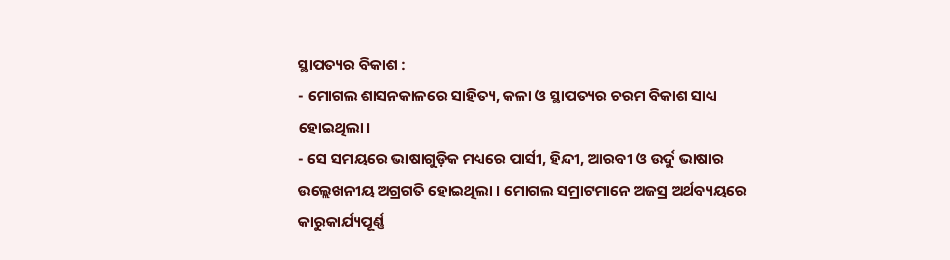ସ୍ଥାପତ୍ୟର ବିକାଶ :
- ମୋଗଲ ଶାସନକାଳରେ ସାହିତ୍ୟ, କଳା ଓ ସ୍ଥାପତ୍ୟର ଚରମ ବିକାଶ ସାଧ୍ୟ ହୋଇଥିଲା।
- ସେ ସମୟରେ ଭାଷାଗୁଡ଼ିକ ମଧ୍ୟରେ ପାର୍ସୀ, ହିନ୍ଦୀ, ଆରବୀ ଓ ଉର୍ଦୁ ଭାଷାର ଉଲ୍ଲେଖନୀୟ ଅଗ୍ରଗତି ହୋଇଥିଲା । ମୋଗଲ ସମ୍ରାଟମାନେ ଅଜସ୍ର ଅର୍ଥବ୍ୟୟରେ କାରୁକାର୍ଯ୍ୟପୂର୍ଣ୍ଣ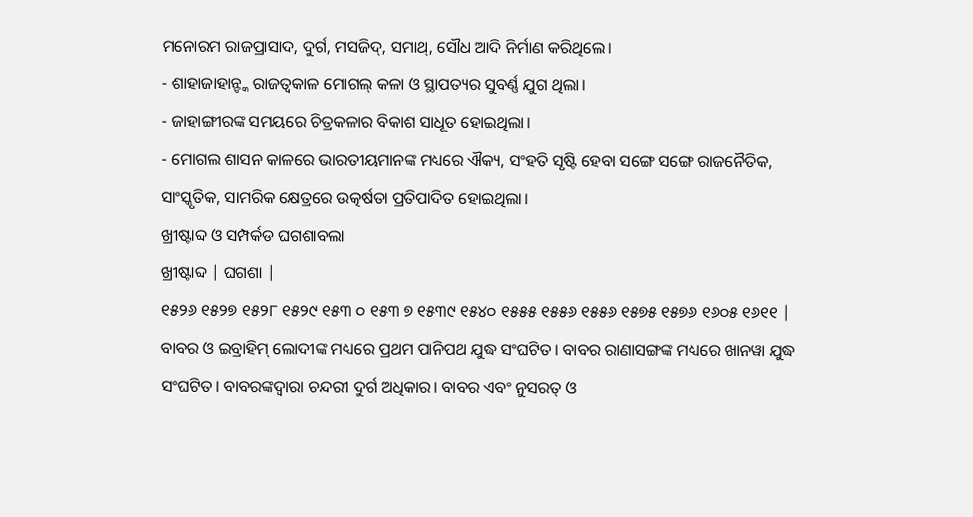ମନୋରମ ରାଜପ୍ରାସାଦ, ଦୁର୍ଗ, ମସଜିଦ୍, ସମାଥ୍, ସୌଧ ଆଦି ନିର୍ମାଣ କରିଥିଲେ।
- ଶାହାଜାହାନ୍ଙ୍କ ରାଜତ୍ଵକାଳ ମୋଗଲ୍ କଳା ଓ ସ୍ଥାପତ୍ୟର ସୁବର୍ଣ୍ଣ ଯୁଗ ଥିଲା।
- ଜାହାଙ୍ଗୀରଙ୍କ ସମୟରେ ଚିତ୍ରକଳାର ବିକାଶ ସାଧୂତ ହୋଇଥିଲା।
- ମୋଗଲ ଶାସନ କାଳରେ ଭାରତୀୟମାନଙ୍କ ମଧ୍ୟରେ ଐକ୍ୟ, ସଂହତି ସୃଷ୍ଟି ହେବା ସଙ୍ଗେ ସଙ୍ଗେ ରାଜନୈତିକ, ସାଂସ୍କୃତିକ, ସାମରିକ କ୍ଷେତ୍ରରେ ଉତ୍କର୍ଷତା ପ୍ରତିପାଦିତ ହୋଇଥିଲା।
ଖ୍ରୀଷ୍ଟାବ୍ଦ ଓ ସମ୍ପର୍କଡ ଘଗଶାବଲା
ଖ୍ରୀଷ୍ଟାବ୍ଦ | ଘଗଶା |
୧୫୨୬ ୧୫୨୭ ୧୫୨୮ ୧୫୨୯ ୧୫୩ ୦ ୧୫୩ ୭ ୧୫୩୯ ୧୫୪୦ ୧୫୫୫ ୧୫୫୬ ୧୫୫୬ ୧୫୭୫ ୧୫୭୬ ୧୬୦୫ ୧୬୧୧ |
ବାବର ଓ ଇବ୍ରାହିମ୍ ଲୋଦୀଙ୍କ ମଧ୍ୟରେ ପ୍ରଥମ ପାନିପଥ ଯୁଦ୍ଧ ସଂଘଟିତ। ବାବର ରାଣାସଙ୍ଗଙ୍କ ମଧ୍ୟରେ ଖାନୱା ଯୁଦ୍ଧ ସଂଘଟିତ। ବାବରଙ୍କଦ୍ଵାରା ଚନ୍ଦରୀ ଦୁର୍ଗ ଅଧିକାର। ବାବର ଏବଂ ନୁସରତ୍ ଓ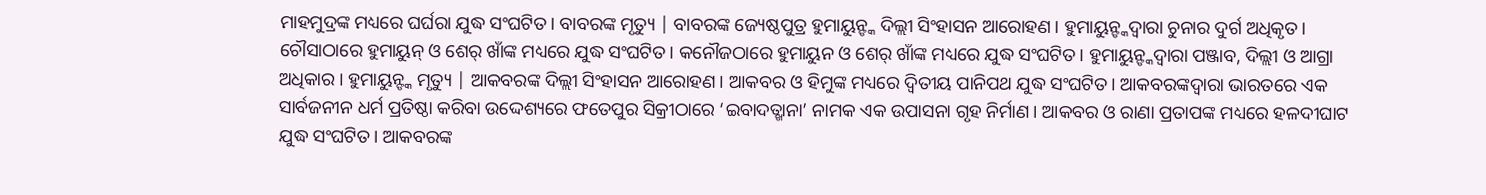ମାହମୁଦ୍ରଙ୍କ ମଧ୍ୟରେ ଘର୍ଘରା ଯୁଦ୍ଧ ସଂଘଟିତ। ବାବରଙ୍କ ମୃତ୍ୟୁ | ବାବରଙ୍କ ଜ୍ୟେଷ୍ଠପୁତ୍ର ହୁମାୟୁନ୍ଙ୍କ ଦିଲ୍ଲୀ ସିଂହାସନ ଆରୋହଣ। ହୁମାୟୁନ୍ଙ୍କଦ୍ଵାରା ଚୁନାର ଦୁର୍ଗ ଅଧିକୃତ। ଚୌସାଠାରେ ହୁମାୟୁନ୍ ଓ ଶେର୍ ଖାଁଙ୍କ ମଧ୍ୟରେ ଯୁଦ୍ଧ ସଂଘଟିତ। କନୌଜଠାରେ ହୁମାୟୁନ ଓ ଶେର୍ ଖାଁଙ୍କ ମଧ୍ୟରେ ଯୁଦ୍ଧ ସଂଘଟିତ। ହୁମାୟୁନ୍ଙ୍କଦ୍ୱାରା ପଞ୍ଜାବ, ଦିଲ୍ଲୀ ଓ ଆଗ୍ରା ଅଧିକାର । ହୁମାୟୁନ୍ଙ୍କ ମୃତ୍ୟୁ | ଆକବରଙ୍କ ଦିଲ୍ଲୀ ସିଂହାସନ ଆରୋହଣ। ଆକବର ଓ ହିମୁଙ୍କ ମଧ୍ୟରେ ଦ୍ୱିତୀୟ ପାନିପଥ ଯୁଦ୍ଧ ସଂଘଟିତ। ଆକବରଙ୍କଦ୍ଵାରା ଭାରତରେ ଏକ ସାର୍ବଜନୀନ ଧର୍ମ ପ୍ରତିଷ୍ଠା କରିବା ଉଦ୍ଦେଶ୍ୟରେ ଫତେପୁର ସିକ୍ରୀଠାରେ ‘ଇବାଦତ୍ଖାନା’ ନାମକ ଏକ ଉପାସନା ଗୃହ ନିର୍ମାଣ। ଆକବର ଓ ରାଣା ପ୍ରତାପଙ୍କ ମଧ୍ୟରେ ହଳଦୀଘାଟ ଯୁଦ୍ଧ ସଂଘଟିତ। ଆକବରଙ୍କ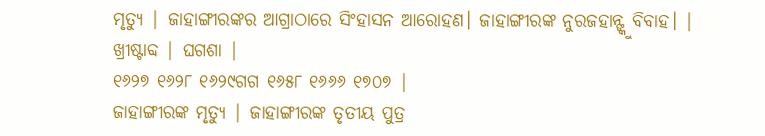ମୃତ୍ୟୁ | ଜାହାଙ୍ଗୀରଙ୍କର ଆଗ୍ରାଠାରେ ସିଂହାସନ ଆରୋହଣ। ଜାହାଙ୍ଗୀରଙ୍କ ନୁରଜହାନ୍ଙ୍କୁ ବିବାହ। |
ଖ୍ରୀଷ୍ଟାବ୍ଦ | ଘଗଶା |
୧୬୨୭ ୧୬୨୮ ୧୬୨୯ଗଗ ୧୬୫୮ ୧୬୬୬ ୧୭୦୭ |
ଜାହାଙ୍ଗୀରଙ୍କ ମୃତ୍ୟୁ | ଜାହାଙ୍ଗୀରଙ୍କ ତୃତୀୟ ପୁତ୍ର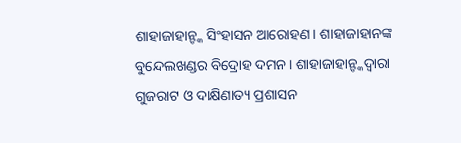ଶାହାଜାହାନ୍ଙ୍କ ସିଂହାସନ ଆରୋହଣ। ଶାହାଜାହାନଙ୍କ ବୁନ୍ଦେଲଖଣ୍ଡର ବିଦ୍ରୋହ ଦମନ। ଶାହାଜାହାନ୍ଙ୍କଦ୍ୱାରା ଗୁଜରାଟ ଓ ଦାକ୍ଷିଣାତ୍ୟ ପ୍ରଶାସନ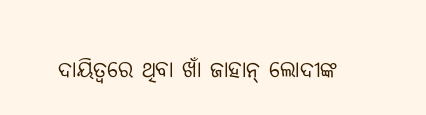ଦାୟିତ୍ବରେ ଥିବା ଖାଁ ଜାହାନ୍ ଲୋଦୀଙ୍କ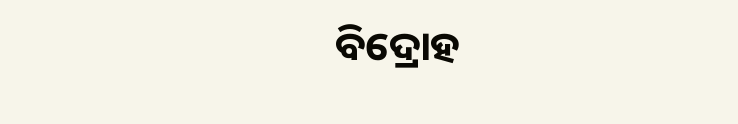ବିଦ୍ରୋହ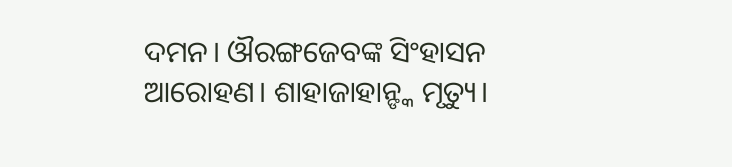ଦମନ। ଔରଙ୍ଗଜେବଙ୍କ ସିଂହାସନ ଆରୋହଣ। ଶାହାଜାହାନ୍ଙ୍କ ମୃତ୍ୟୁ।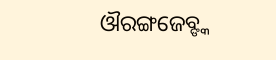ଔରଙ୍ଗଜେବ୍ଙ୍କ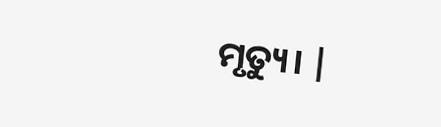ମୃତ୍ୟୁ। |